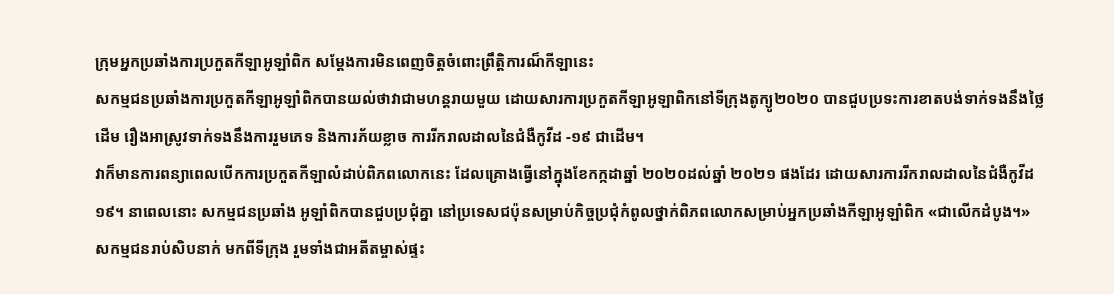ក្រុមអ្នកប្រឆាំងការប្រកួតកីឡាអូឡាំពិក សម្តែងការមិនពេញចិត្តចំពោះព្រឹត្តិការណ៏កីឡានេះ
សកម្មជនប្រឆាំងការប្រកួតកីឡាអូឡាំពិកបានយល់ថាវាជាមហន្តរាយមួយ ដោយសារការប្រកួតកីឡាអូឡាពិកនៅទីក្រុងតូក្យូ២០២០ បានជួបប្រទះការខាតបង់ទាក់ទងនឹងថ្លៃដើម រឿងអាស្រូវទាក់ទងនឹងការរួមភេទ និងការភ័យខ្លាច ការរីករាលដាលនៃជំងឺកូវីដ -១៩ ជាដើម។
វាក៏មានការពន្យាពេលបើកការប្រកួតកីឡាលំដាប់ពិភពលោកនេះ ដែលគ្រោងធ្វើនៅក្នុងខែកក្កដាឆ្នាំ ២០២០ដល់ឆ្នាំ ២០២១ ផងដែរ ដោយសារការរីករាលដាលនៃជំងឺកូវីដ១៩។ នាពេលនោះ សកម្មជនប្រឆាំង អូឡាំពិកបានជួបប្រជុំគ្នា នៅប្រទេសជប៉ុនសម្រាប់កិច្ចប្រជុំកំពូលថ្នាក់ពិភពលោកសម្រាប់អ្នកប្រឆាំងកីឡាអូឡាំពិក «ជាលើកដំបូង។»
សកម្មជនរាប់សិបនាក់ មកពីទីក្រុង រួមទាំងជាអតីតម្ចាស់ផ្ទះ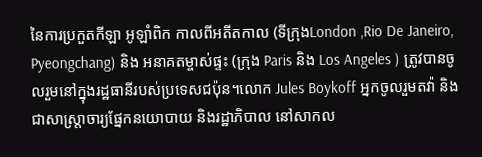នៃការប្រកួតកីឡា អូឡាំពិក កាលពីអតីតកាល (ទីក្រុងLondon ,Rio De Janeiro, Pyeongchang) និង អនាគតម្ចាស់ផ្ទះ (ក្រុង Paris និង Los Angeles ) ត្រូវបានចូលរួមនៅក្នុងរដ្ឋធានីរបស់ប្រទេសជប៉ុន។លោក Jules Boykoff អ្នកចូលរួមតវ៉ា និងជាសាស្ត្រាចារ្យផ្នែកនយោបាយ និងរដ្ឋាភិបាល នៅសាកល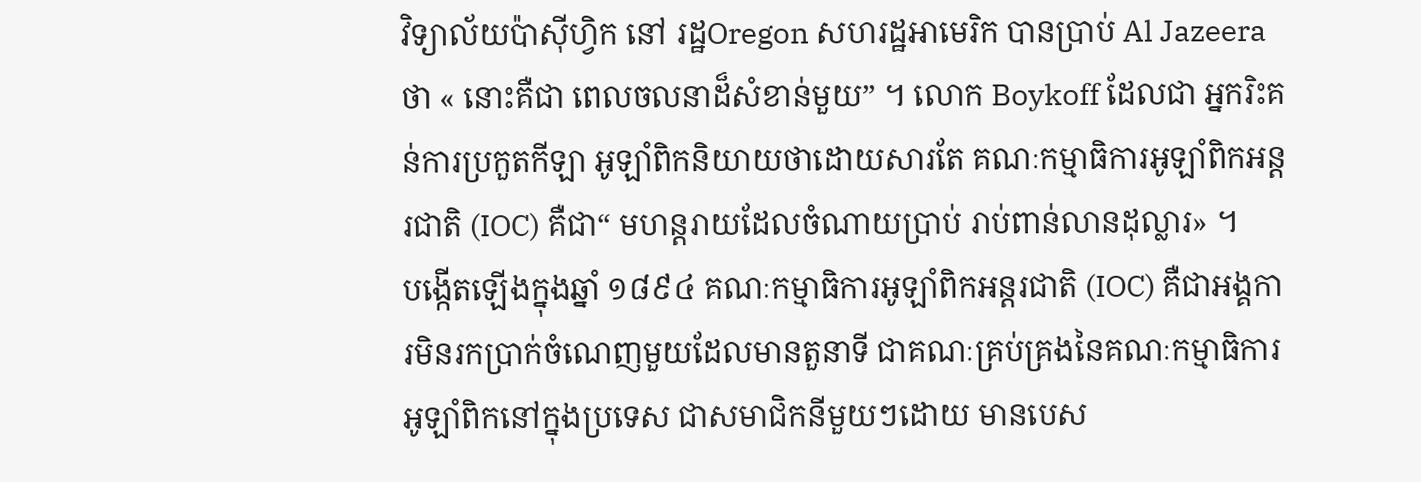វិទ្យាល័យប៉ាស៊ីហ្វិក នៅ រដ្ឋOregon សហរដ្ឋអាមេរិក បានប្រាប់ Al Jazeera ថា « នោះគឺជា ពេលចលនាដ៏សំខាន់មួយ” ។ លោក Boykoff ដែលជា អ្នករិះគន់ការប្រកួតកីឡា អូឡាំពិកនិយាយថាដោយសារតែ គណៈកម្មាធិការអូឡាំពិកអន្តរជាតិ (IOC) គឺជា“ មហន្តរាយដែលចំណាយប្រាប់ រាប់ពាន់លានដុល្លារ» ។
បង្កើតឡើងក្នុងឆ្នាំ ១៨៩៤ គណៈកម្មាធិការអូឡាំពិកអន្តរជាតិ (IOC) គឺជាអង្គការមិនរកប្រាក់ចំណេញមួយដែលមានតួនាទី ជាគណៈគ្រប់គ្រងនៃគណៈកម្មាធិការអូឡាំពិកនៅក្នុងប្រទេស ជាសមាជិកនីមួយៗដោយ មានបេស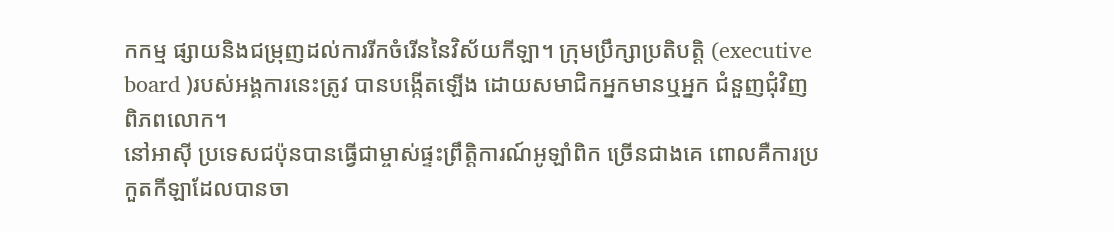កកម្ម ផ្សាយនិងជម្រុញដល់ការរីកចំរើននៃវិស័យកីឡា។ ក្រុមប្រឹក្សាប្រតិបត្តិ (executive board )របស់អង្គការនេះត្រូវ បានបង្កើតឡើង ដោយសមាជិកអ្នកមានឬអ្នក ជំនួញជុំវិញពិភពលោក។
នៅអាស៊ី ប្រទេសជប៉ុនបានធ្វើជាម្ចាស់ផ្ទះព្រឹត្តិការណ៍អូឡាំពិក ច្រើនជាងគេ ពោលគឺការប្រកួតកីឡាដែលបានចា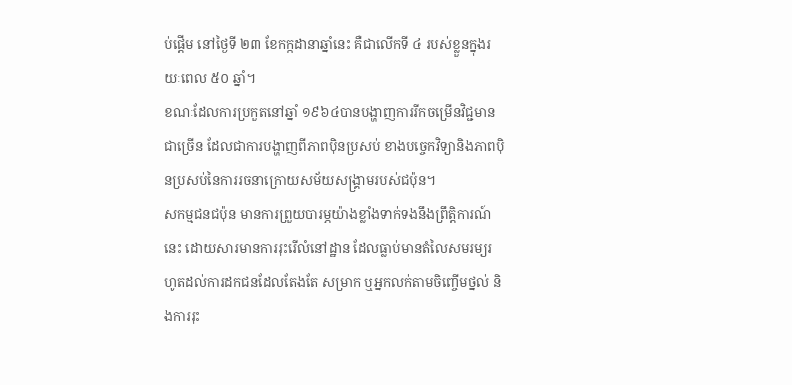ប់ផ្តើម នៅថ្ងៃទី ២៣ ខែកក្កដានាឆ្នាំនេះ គឺជាលើកទី ៤ របស់ខ្លួនក្នុងរយៈពេល ៥០ ឆ្នាំ។
ខណៈដែលការប្រកួតនៅឆ្នាំ ១៩៦៤បានបង្ហាញការរីកចម្រើនវិជ្ជមានជាច្រើន ដែលជាការបង្ហាញពីភាពប៉ិនប្រសប់ ខាងបច្ចេកវិទ្យានិងភាពប៉ិនប្រសប់នៃការរចនាក្រោយសម័យសង្គ្រាមរបស់ជប៉ុន។
សកម្មជនជប៉ុន មានការព្រួយបារម្ភយ៉ាងខ្លាំងទាក់ទងនឹងព្រឹត្តិការណ៍នេះ ដោយសារមានការរុះរើលំនៅដ្ឋាន ដែលធ្លាប់មានតំលៃសមរម្យរហូតដល់ការដកជនដែលតែងតែ សម្រាក ឬអ្នកលក់តាមចិញ្ចើមថ្នល់ និងការរុះ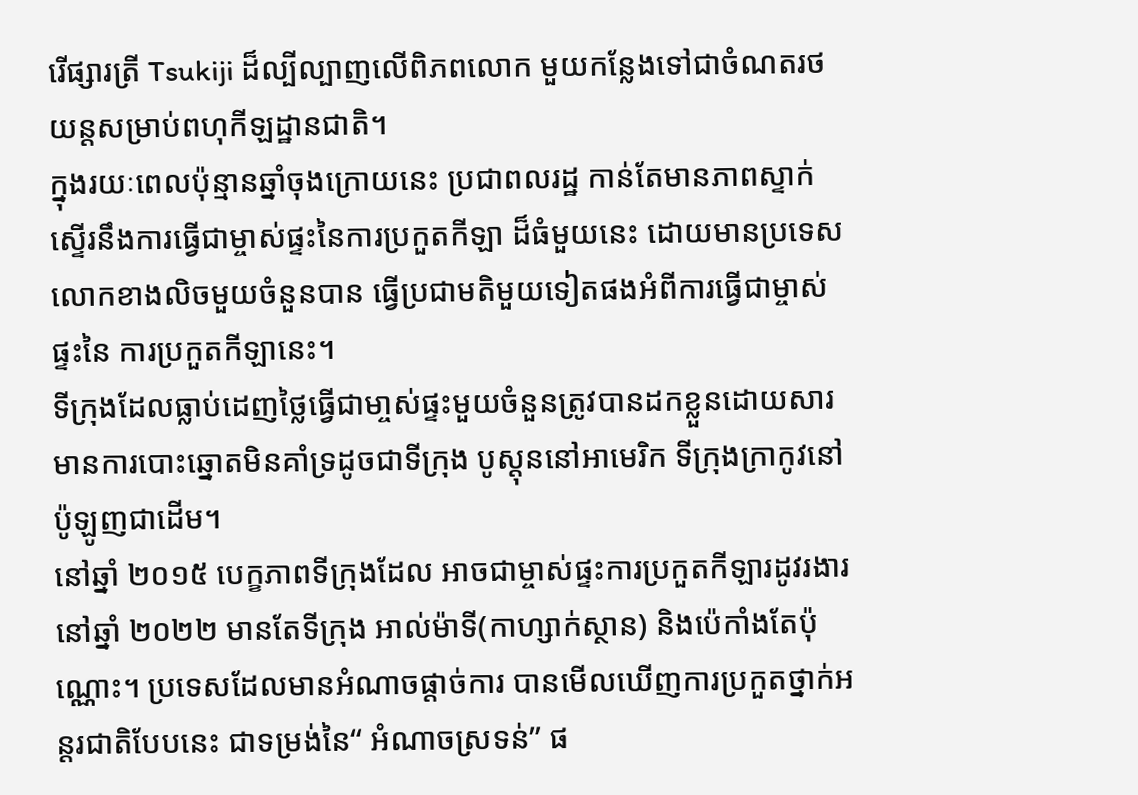រើផ្សារត្រី Tsukiji ដ៏ល្បីល្បាញលើពិភពលោក មួយកន្លែងទៅជាចំណតរថយន្តសម្រាប់ពហុកីឡដ្ឋានជាតិ។
ក្នុងរយៈពេលប៉ុន្មានឆ្នាំចុងក្រោយនេះ ប្រជាពលរដ្ឋ កាន់តែមានភាពស្ទាក់ស្ទើរនឹងការធ្វើជាម្ចាស់ផ្ទះនៃការប្រកួតកីឡា ដ៏ធំមួយនេះ ដោយមានប្រទេសលោកខាងលិចមួយចំនួនបាន ធ្វើប្រជាមតិមួយទៀតផងអំពីការធ្វើជាម្ចាស់ផ្ទះនៃ ការប្រកួតកីឡានេះ។
ទីក្រុងដែលធ្លាប់ដេញថ្លៃធ្វើជាមា្ចស់ផ្ទះមួយចំនួនត្រូវបានដកខ្លួនដោយសារមានការបោះឆ្នោតមិនគាំទ្រដូចជាទីក្រុង បូស្តុននៅអាមេរិក ទីក្រុងក្រាកូវនៅប៉ូឡូញជាដើម។
នៅឆ្នាំ ២០១៥ បេក្ខភាពទីក្រុងដែល អាចជាម្ចាស់ផ្ទះការប្រកួតកីឡារដូវរងារនៅឆ្នាំ ២០២២ មានតែទីក្រុង អាល់ម៉ាទី(កាហ្សាក់ស្ថាន) និងប៉េកាំងតែប៉ុណ្ណោះ។ ប្រទេសដែលមានអំណាចផ្តាច់ការ បានមើលឃើញការប្រកួតថ្នាក់អន្តរជាតិបែបនេះ ជាទម្រង់នៃ“ អំណាចស្រទន់” ផ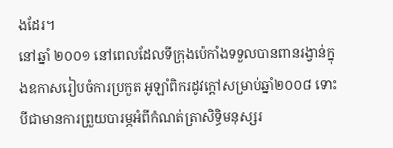ងដែរ។
នៅឆ្នាំ ២០០១ នៅពេលដែលទីក្រុងប៉េកាំងទទួលបានពានរង្វាន់ក្នុងឧកាសរៀបចំការប្រកួត អូឡាំពិករដូវក្តៅសម្រាប់ឆ្នាំ២០០៨ ទោះបីជាមានការព្រួយបារម្ភអំពីកំណត់ត្រាសិទ្ធិមនុស្សរ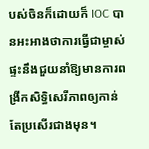បស់ចិនក៏ដោយក៏ IOC បានអះអាងថាការធ្វើជាម្ចាស់ផ្ទះនឹងជួយនាំឱ្យមានការពង្រីកសិទ្ធិសេរីភាពឲ្យកាន់តែប្រសើរជាងមុន។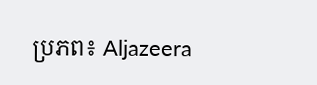ប្រភព៖ Aljazeera